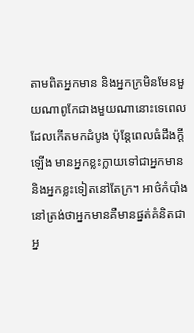តាមពិតអ្នកមាន និងអ្នកក្រមិនមែនមួយណាពូកែជាងមួយណានោះទេពេលដែលកើតមកដំបូង ប៉ុន្តែពេលធំដឹងក្តីឡើង មានអ្នកខ្លះក្លាយទៅជាអ្នកមាន និងអ្នកខ្លះទៀតនៅតែក្រ។ អាថ៌កំបាំងនៅត្រង់ថាអ្នកមានគឺមានផ្នត់គំនិតជាអ្ន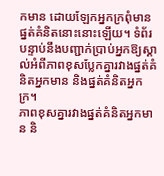កមាន ដោយឡែកអ្នកក្រពុំមានផ្នត់គំនិតនោះនោះឡើយ។ ទំព័របន្ទាប់នឹងបញ្ជាក់ប្រាប់អ្នកឱ្យស្គាល់អំពីភាពខុសប្លែកគ្នារវាងផ្នត់គំនិតអ្នកមាន និងផ្នត់គំនិតអ្នកក្រ។
ភាពខុសគ្នារវាងផ្នត់គំនិតអ្នកមាន និ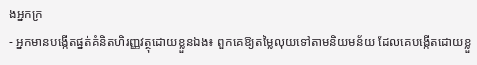ងអ្នកក្រ
- អ្នកមានបង្កើតផ្នត់គំនិតហិរញ្ញវត្ថុដោយខ្លួនឯង៖ ពួកគេឱ្យតម្លៃលុយទៅតាមនិយមន័យ ដែលគេបង្កើតដោយខ្លួ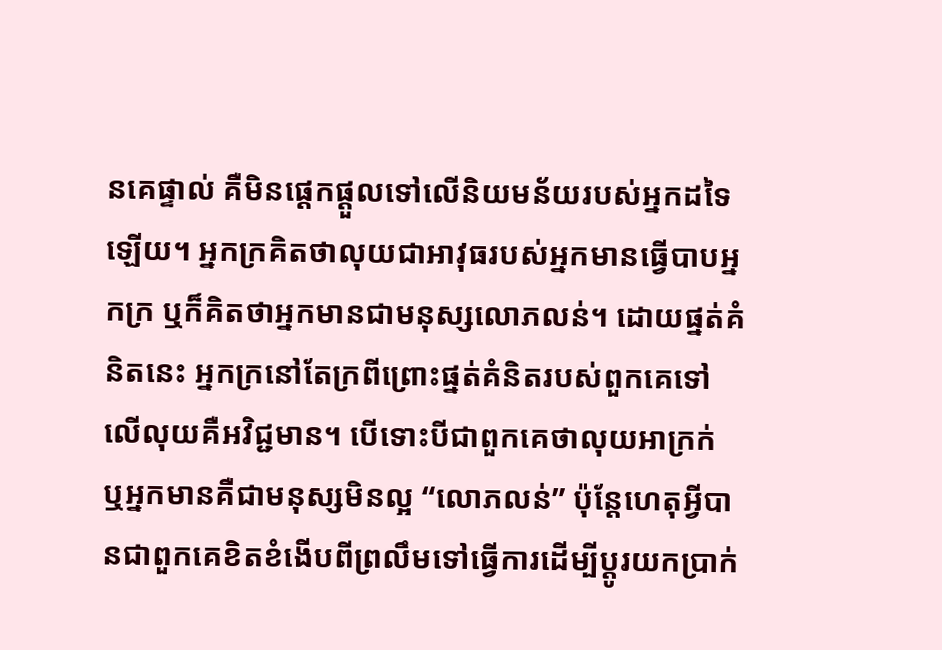នគេផ្ទាល់ គឺមិនផ្ដេកផ្តួលទៅលើនិយមន័យរបស់អ្នកដទៃឡើយ។ អ្នកក្រគិតថាលុយជាអាវុធរបស់អ្នកមានធ្វើបាបអ្នកក្រ ឬក៏គិតថាអ្នកមានជាមនុស្សលោភលន់។ ដោយផ្នត់គំនិតនេះ អ្នកក្រនៅតែក្រពីព្រោះផ្នត់គំនិតរបស់ពួកគេទៅលើលុយគឺអវិជ្ជមាន។ បើទោះបីជាពួកគេថាលុយអាក្រក់ ឬអ្នកមានគឺជាមនុស្សមិនល្អ “លោភលន់” ប៉ុន្តែហេតុអ្វីបានជាពួកគេខិតខំងើបពីព្រលឹមទៅធ្វើការដើម្បីប្តូរយកប្រាក់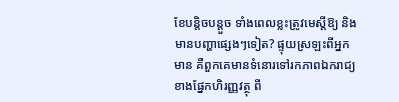ខែបន្តិចបន្តួច ទាំងពេលខ្លះត្រូវមេស្ដីឱ្យ និងមានបញ្ហាផ្សេងៗទៀត? ផ្ទុយស្រឡះពីអ្នកមាន គឺពួកគេមានទំនោរទៅរកភាពឯករាជ្យខាងផ្នែកហិរញ្ញវត្ថុ ពី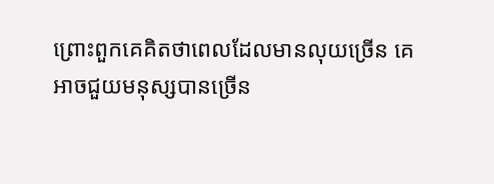ព្រោះពួកគេគិតថាពេលដែលមានលុយច្រើន គេអាចជួយមនុស្សបានច្រើន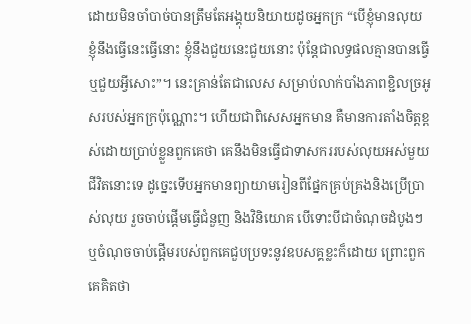ដោយមិនចាំបាច់បានត្រឹមតែអង្គុយនិយាយដូចអ្នកក្រ “បើខ្ញុំមានលុយ ខ្ញុំនឹងធ្វើនេះធ្វើនោះ ខ្ញុំនឹងជួយនេះជួយនោះ ប៉ុន្តែជាលទ្ធផលគ្មានបានធ្វើ ឬជួយអ្វីសោះ”។ នេះគ្រាន់តែជាលេស សម្រាប់លាក់បាំងភាពខ្ជិលច្រអូសរបស់អ្នកក្រប៉ុណ្ណោះ។ ហើយជាពិសេសអ្នកមាន គឺមានការតាំងចិត្តខ្ពស់ដោយប្រាប់ខ្លួនពួកគេថា គេនឹងមិនធ្វើជាទាសកររបស់លុយអស់មួយជីវិតនោះទេ ដូច្នេះទើបអ្នកមានព្យាយាមរៀនពីផ្នែកគ្រប់គ្រងនិងប្រើប្រាស់លុយ រួចចាប់ផ្តើមធ្វើជំនួញ និងវិនិយោគ បើទោះបីជាចំណុចដំបូងៗ ឬចំណុចចាប់ផ្តើមរបស់ពួកគេជួបប្រទះនូវឧបសគ្គខ្លះក៏ដោយ ព្រោះពួកគេគិតថា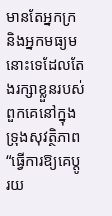មានតែអ្នកក្រ និងអ្នកមធ្យមនោះទេដែលតែងរក្សាខ្លួនរបស់ពួកគេនៅក្នុងទ្រុងសុវត្ថិភាព “ធ្វើការឱ្យគេប្តូរយ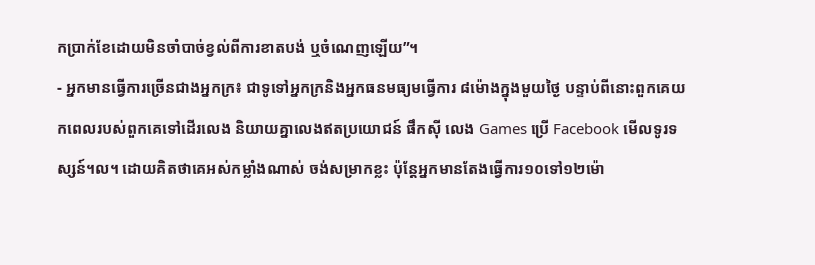កប្រាក់ខែដោយមិនចាំបាច់ខ្វល់ពីការខាតបង់ ឬចំណេញឡើយ”។
- អ្នកមានធ្វើការច្រើនជាងអ្នកក្រ៖ ជាទូទៅអ្នកក្រនិងអ្នកធនមធ្យមធ្វើការ ៨ម៉ោងក្នុងមួយថ្ងៃ បន្ទាប់ពីនោះពួកគេយកពេលរបស់ពួកគេទៅដើរលេង និយាយគ្នាលេងឥតប្រយោជន៍ ផឹកស៊ី លេង Games ប្រើ Facebook មើលទូរទស្សន៍។ល។ ដោយគិតថាគេអស់កម្លាំងណាស់ ចង់សម្រាកខ្លះ ប៉ុន្តែអ្នកមានតែងធ្វើការ១០ទៅ១២ម៉ោ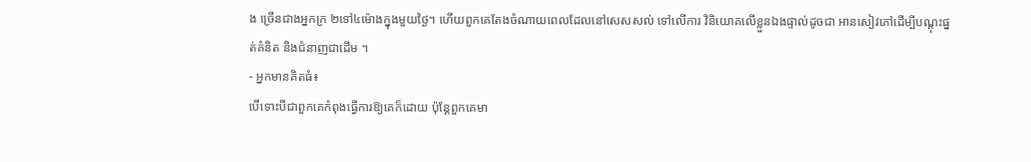ង ច្រើនជាងអ្នកក្រ ២ទៅ៤ម៉ោងក្នុងមួយថ្ងៃ។ ហើយពួកគេតែងចំណាយពេលដែលនៅសេសសល់ ទៅលើការ វិនិយោគលើខ្លួនឯងផ្ទាល់ដូចជា អានសៀវភៅដើម្បីបណ្ដុះផ្នត់គំនិត និងជំនាញជាដើម ។
- អ្នកមានគិតធំ៖
បើទោះបីជាពួកគេកំពុងធ្វើការឱ្យគេក៏ដោយ ប៉ុន្តែពួកគេមា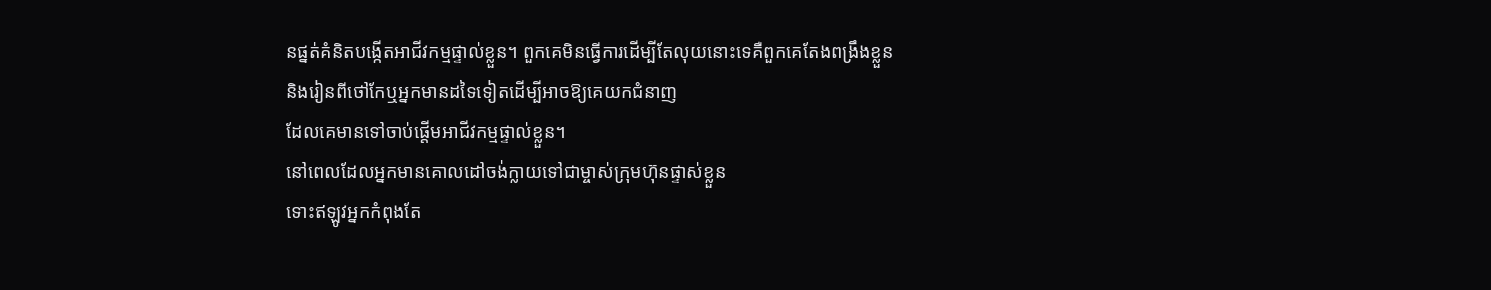នផ្នត់គំនិតបង្កើតអាជីវកម្មផ្ទាល់ខ្លួន។ ពួកគេមិនធ្វើការដើម្បីតែលុយនោះទេគឺពួកគេតែងពង្រឹងខ្លួន និងរៀនពីថៅកែឬអ្នកមានដទៃទៀតដើម្បីអាចឱ្យគេយកជំនាញ
ដែលគេមានទៅចាប់ផ្តើមអាជីវកម្មផ្ទាល់ខ្លួន។
នៅពេលដែលអ្នកមានគោលដៅចង់ក្លាយទៅជាម្ចាស់ក្រុមហ៊ុនផ្ទាស់ខ្លួន
ទោះឥឡូវអ្នកកំពុងតែ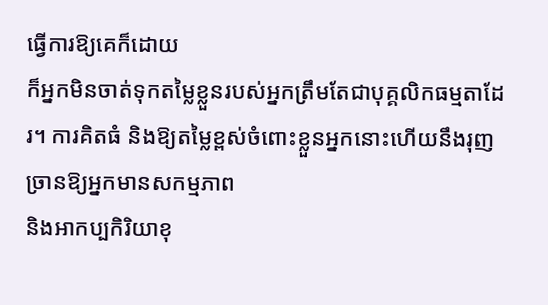ធ្វើការឱ្យគេក៏ដោយ
ក៏អ្នកមិនចាត់ទុកតម្លៃខ្លួនរបស់អ្នកត្រឹមតែជាបុគ្គលិកធម្មតាដែរ។ ការគិតធំ និងឱ្យតម្លៃខ្ពស់ចំពោះខ្លួនអ្នកនោះហើយនឹងរុញច្រានឱ្យអ្នកមានសកម្មភាព
និងអាកប្បកិរិយាខុ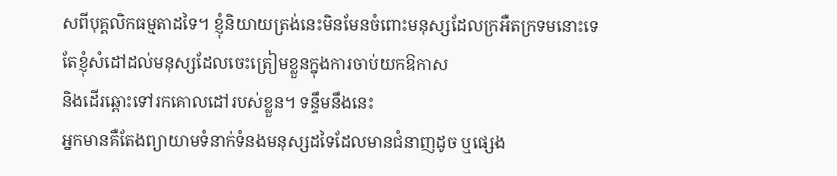សពីបុគ្គលិកធម្មតាដទៃ។ ខ្ញុំនិយាយត្រង់នេះមិនមែនចំពោះមនុស្សដែលក្រអឺតក្រទមនោះទេ
តែខ្ញុំសំដៅដល់មនុស្សដែលចេះត្រៀមខ្លួនក្នុងការចាប់យកឱកាស
និងដើរឆ្ពោះទៅរកគោលដៅរបស់ខ្លួន។ ទន្ទឹមនឹងនេះ
អ្នកមានគឺតែងព្យាយាមទំនាក់ទំនងមនុស្សដទៃដែលមានជំនាញដូច ឬផ្សេង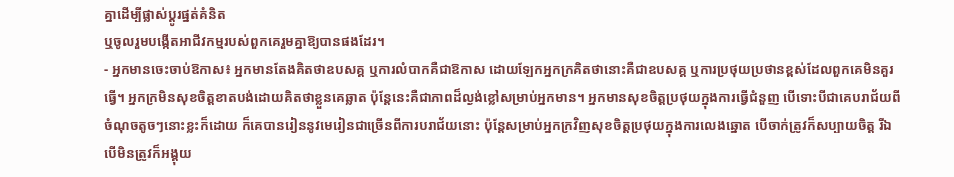គ្នាដើម្បីផ្លាស់ប្តូរផ្នត់គំនិត
ឬចូលរួមបង្កើតអាជីវកម្មរបស់ពួកគេរួមគ្នាឱ្យបានផងដែរ។
- អ្នកមានចេះចាប់ឱកាស៖ អ្នកមានតែងគិតថាឧបសគ្គ ឬការលំបាកគឺជាឱកាស ដោយឡែកអ្នកក្រគិតថានោះគឺជាឧបសគ្គ ឬការប្រថុយប្រថានខ្ពស់ដែលពួកគេមិនគួរធ្វើ។ អ្នកក្រមិនសុខចិត្តខាតបង់ដោយគិតថាខ្លួនគេឆ្លាត ប៉ុន្តែនេះគឺជាភាពដ៏ល្ងង់ខ្លៅសម្រាប់អ្នកមាន។ អ្នកមានសុខចិត្តប្រថុយក្នុងការធ្វើជំនួញ បើទោះបីជាគេបរាជ័យពីចំណុចតូចៗនោះខ្លះក៏ដោយ ក៏គេបានរៀននូវមេរៀនជាច្រើនពីការបរាជ័យនោះ ប៉ុន្តែសម្រាប់អ្នកក្រវិញសុខចិត្តប្រថុយក្នុងការលេងឆ្នោត បើចាក់ត្រូវក៏សប្បាយចិត្ត រីឯបើមិនត្រូវក៏អង្គុយ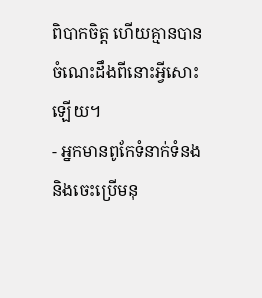ពិបាកចិត្ត ហើយគ្មានបានចំណេះដឹងពីនោះអ្វីសោះឡើយ។
- អ្នកមានពូកែទំនាក់ទំនង និងចេះប្រើមនុ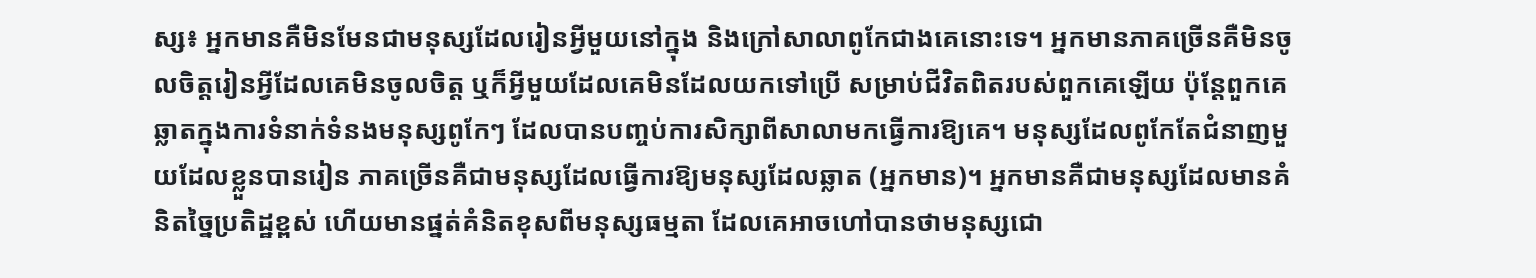ស្ស៖ អ្នកមានគឺមិនមែនជាមនុស្សដែលរៀនអ្វីមួយនៅក្នុង និងក្រៅសាលាពូកែជាងគេនោះទេ។ អ្នកមានភាគច្រើនគឺមិនចូលចិត្តរៀនអ្វីដែលគេមិនចូលចិត្ត ឬក៏អ្វីមួយដែលគេមិនដែលយកទៅប្រើ សម្រាប់ជីវិតពិតរបស់ពួកគេឡើយ ប៉ុន្តែពួកគេឆ្លាតក្នុងការទំនាក់ទំនងមនុស្សពូកែៗ ដែលបានបញ្ចប់ការសិក្សាពីសាលាមកធ្វើការឱ្យគេ។ មនុស្សដែលពូកែតែជំនាញមួយដែលខ្លួនបានរៀន ភាគច្រើនគឺជាមនុស្សដែលធ្វើការឱ្យមនុស្សដែលឆ្លាត (អ្នកមាន)។ អ្នកមានគឺជាមនុស្សដែលមានគំនិតច្នៃប្រតិដ្ឋខ្ពស់ ហើយមានផ្នត់គំនិតខុសពីមនុស្សធម្មតា ដែលគេអាចហៅបានថាមនុស្សជោ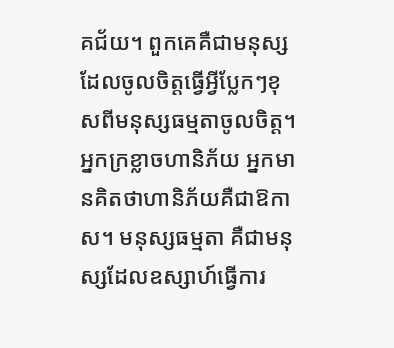គជ័យ។ ពួកគេគឺជាមនុស្សដែលចូលចិត្តធ្វើអ្វីប្លែកៗខុសពីមនុស្សធម្មតាចូលចិត្ត។ អ្នកក្រខ្លាចហានិភ័យ អ្នកមានគិតថាហានិភ័យគឺជាឱកាស។ មនុស្សធម្មតា គឺជាមនុស្សដែលឧស្សាហ៍ធ្វើការ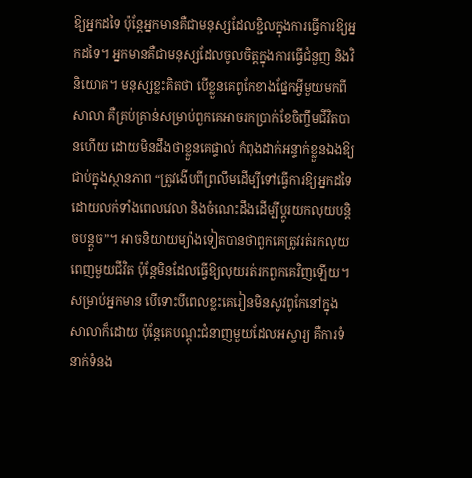ឱ្យអ្នកដទៃ ប៉ុន្តែអ្នកមានគឺជាមនុស្សដែលខ្ជិលក្នុងការធ្វើការឱ្យអ្នកដទៃ។ អ្នកមានគឺជាមនុស្សដែលចូលចិត្តក្នុងការធ្វើជំនួញ និងវិនិយោគ។ មនុស្សខ្លះគិតថា បើខ្លួនគេពូកែខាងផ្នែកអ្វីមួយមកពីសាលា គឺគ្រប់គ្រាន់សម្រាប់ពួកគេអាចរកប្រាក់ខែចិញ្ចឹមជីវិតបានហើយ ដោយមិនដឹងថាខ្លួនគេផ្ទាល់ កំពុងដាក់អន្ទាក់ខ្លួនឯងឱ្យជាប់ក្នុងស្ថានភាព “ត្រូវងើបពីព្រលឹមដើម្បីទៅធ្វើការឱ្យអ្នកដទៃ ដោយលក់ទាំងពេលវេលា និងចំណេះដឹងដើម្បីប្តូរយកលុយបន្តិចបន្តួច”។ អាចនិយាយម្យ៉ាងទៀតបានថាពួកគេត្រូវរត់រកលុយពេញមួយជីវិត ប៉ុន្តែមិនដែលធ្វើឱ្យលុយរត់រកពួកគេវិញឡើយ។ សម្រាប់អ្នកមាន បើទោះបីពេលខ្លះគេរៀនមិនសូវពូកែនៅក្នុងសាលាក៏ដោយ ប៉ុន្តែគេបណ្ដុះជំនាញមួយដែលអស្ចារ្យ គឺការទំនាក់ទំនង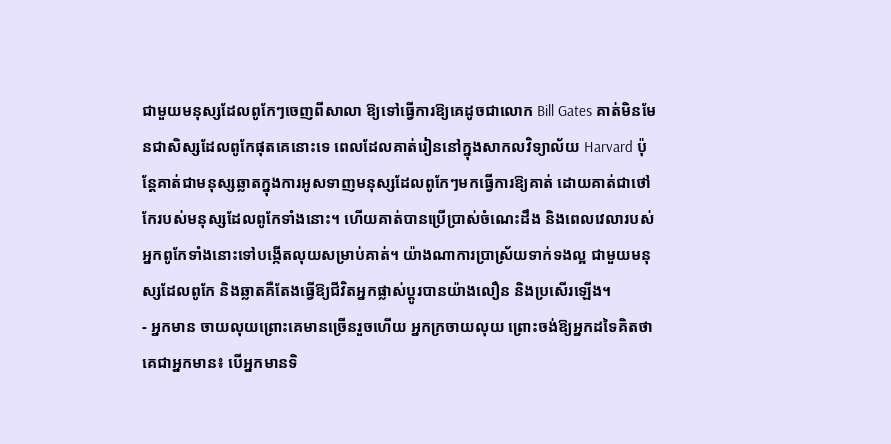ជាមួយមនុស្សដែលពូកែៗចេញពីសាលា ឱ្យទៅធ្វើការឱ្យគេដូចជាលោក Bill Gates គាត់មិនមែនជាសិស្សដែលពូកែផុតគេនោះទេ ពេលដែលគាត់រៀននៅក្នុងសាកលវិទ្យាល័យ Harvard ប៉ុន្តែគាត់ជាមនុស្សឆ្លាតក្នុងការអូសទាញមនុស្សដែលពូកែៗមកធ្វើការឱ្យគាត់ ដោយគាត់ជាថៅកែរបស់មនុស្សដែលពូកែទាំងនោះ។ ហើយគាត់បានប្រើប្រាស់ចំណេះដឹង និងពេលវេលារបស់អ្នកពូកែទាំងនោះទៅបង្កើតលុយសម្រាប់គាត់។ យ៉ាងណាការប្រាស្រ័យទាក់ទងល្អ ជាមួយមនុស្សដែលពូកែ និងឆ្លាតគឺតែងធ្វើឱ្យជីវិតអ្នកផ្លាស់ប្តូរបានយ៉ាងលឿន និងប្រសើរឡើង។
- អ្នកមាន ចាយលុយព្រោះគេមានច្រើនរួចហើយ អ្នកក្រចាយលុយ ព្រោះចង់ឱ្យអ្នកដទៃគិតថាគេជាអ្នកមាន៖ បើអ្នកមានទិ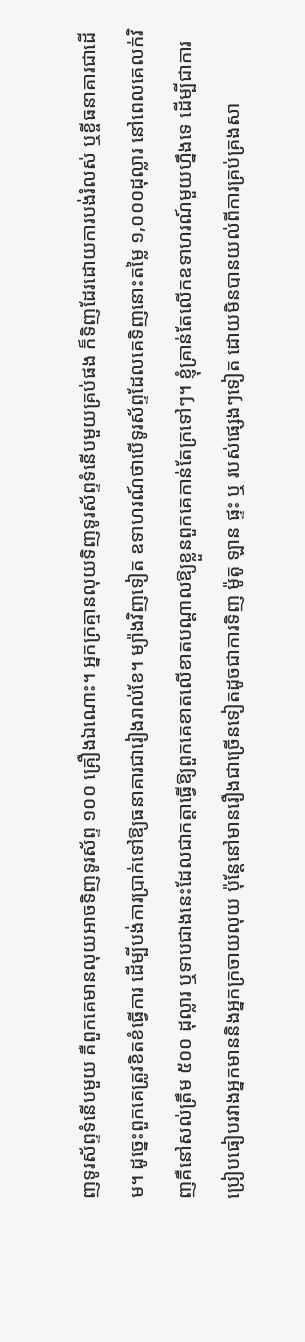ញទូរស័ព្ទទំនើបមួយ គឺពួកគេមានលុយអាចទិញទូរស័ព្ទ ១០០ គ្រឿងឯណោះ។ អ្នកក្រគ្មានលុយទិញទូរស័ព្ទទំនើបមួយគ្រប់ផង ក៏ទិញដែរដោយការបង់រំលស់ ឬខ្ចីធនាគារជាដើម។ ដូច្នេះពួកគេត្រូវខិតខំធ្វើការ ដើម្បីបង់ការប្រាក់ទៅឱ្យធនាគារជារៀងរាល់ខែ។ ម្យ៉ាងវិញទៀត ឧទាហរណ៍ថាបើទូរស័ព្ទដែលគេទិញនោះតម្លៃ ១,០០០ដុល្លារ នៅពេលគេលក់វិញគឺនៅសល់ត្រឹម ៥០០ ដុល្លារ ឬទាបជាងនេះដែលជាកត្តាធ្វើឱ្យពួកគេខាតលើខាតបណ្ដាលឱ្យខ្លួនពួកគេកាន់តែក្រទៅៗ។ ខ្ញុំគ្រាន់តែលើកឧទាហរណ៍មួយហ្នឹងទេ ដើម្បីជាការប្រៀបធៀបរវាងអ្នកមាននិងអ្នកក្រចាយលុយ ប៉ុន្តែនៅមានរឿងជាច្រើនទៀតដូចជាការទិញ ម៉ូតូ ឡាន ផ្ទះ ឬ របស់ផ្សេងៗទៀត ដោយមិនបានយល់ពីការគ្រប់គ្រងសា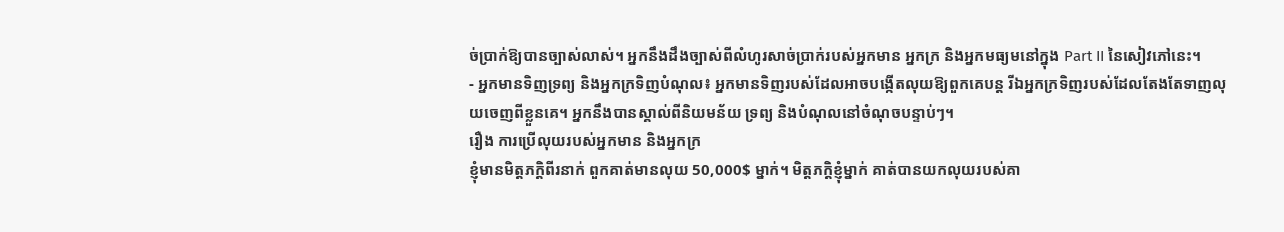ច់ប្រាក់ឱ្យបានច្បាស់លាស់។ អ្នកនឹងដឹងច្បាស់ពីលំហូរសាច់ប្រាក់របស់អ្នកមាន អ្នកក្រ និងអ្នកមធ្យមនៅក្នុង Part II នៃសៀវភៅនេះ។
- អ្នកមានទិញទ្រព្យ និងអ្នកក្រទិញបំណុល៖ អ្នកមានទិញរបស់ដែលអាចបង្កើតលុយឱ្យពួកគេបន្ត រីឯអ្នកក្រទិញរបស់ដែលតែងតែទាញលុយចេញពីខ្លួនគេ។ អ្នកនឹងបានស្គាល់ពីនិយមន័យ ទ្រព្យ និងបំណុលនៅចំណុចបន្ទាប់ៗ។
រឿង ការប្រើលុយរបស់អ្នកមាន និងអ្នកក្រ
ខ្ញុំមានមិត្តភក្តិពីរនាក់ ពួកគាត់មានលុយ 50,000$ ម្នាក់។ មិត្តភក្តិខ្ញុំម្នាក់ គាត់បានយកលុយរបស់គា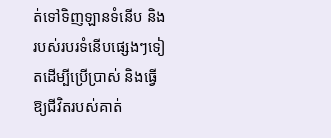ត់ទៅទិញឡានទំនើប និងរបស់របរទំនើបផ្សេងៗទៀតដើម្បីប្រើប្រាស់ និងធ្វើឱ្យជីវិតរបស់គាត់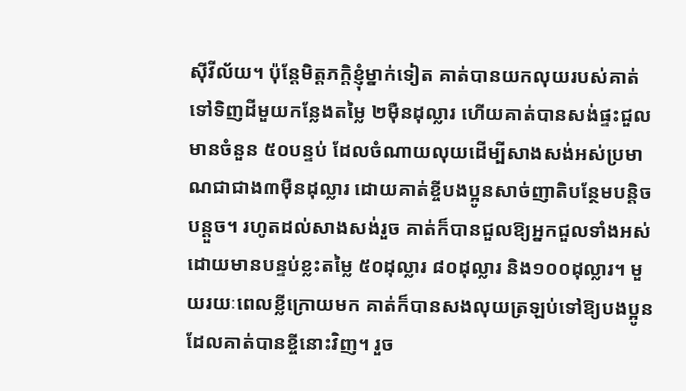ស៊ីវីល័យ។ ប៉ុន្តែមិត្តភក្តិខ្ញុំម្នាក់ទៀត គាត់បានយកលុយរបស់គាត់ទៅទិញដីមួយកន្លែងតម្លៃ ២ម៉ឺនដុល្លារ ហើយគាត់បានសង់ផ្ទះជួលមានចំនួន ៥០បន្ទប់ ដែលចំណាយលុយដើម្បីសាងសង់អស់ប្រមាណជាជាង៣ម៉ឺនដុល្លារ ដោយគាត់ខ្ចីបងប្អូនសាច់ញាតិបន្ថែមបន្តិចបន្តួច។ រហូតដល់សាងសង់រួច គាត់ក៏បានជួលឱ្យអ្នកជួលទាំងអស់ ដោយមានបន្ទប់ខ្លះតម្លៃ ៥០ដុល្លារ ៨០ដុល្លារ និង១០០ដុល្លារ។ មួយរយៈពេលខ្លីក្រោយមក គាត់ក៏បានសងលុយត្រឡប់ទៅឱ្យបងប្អូនដែលគាត់បានខ្ចីនោះវិញ។ រួច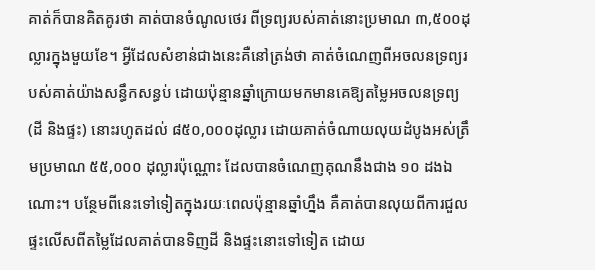គាត់ក៏បានគិតគូរថា គាត់បានចំណូលថេរ ពីទ្រព្យរបស់គាត់នោះប្រមាណ ៣,៥០០ដុល្លារក្នុងមួយខែ។ អ្វីដែលសំខាន់ជាងនេះគឺនៅត្រង់ថា គាត់ចំណេញពីអចលនទ្រព្យរបស់គាត់យ៉ាងសន្ធឹកសន្ធប់ ដោយប៉ុន្មានឆ្នាំក្រោយមកមានគេឱ្យតម្លៃអចលនទ្រព្យ (ដី និងផ្ទះ) នោះរហូតដល់ ៨៥០,០០០ដុល្លារ ដោយគាត់ចំណាយលុយដំបូងអស់ត្រឹមប្រមាណ ៥៥,០០០ ដុល្លារប៉ុណ្ណោះ ដែលបានចំណេញគុណនឹងជាង ១០ ដងឯណោះ។ បន្ថែមពីនេះទៅទៀតក្នុងរយៈពេលប៉ុន្មានឆ្នាំហ្នឹង គឺគាត់បានលុយពីការជួលផ្ទះលើសពីតម្លៃដែលគាត់បានទិញដី និងផ្ទះនោះទៅទៀត ដោយ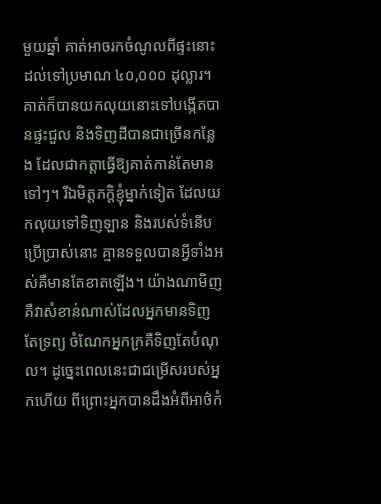មួយឆ្នាំ គាត់អាចរកចំណូលពីផ្ទះនោះដល់ទៅប្រមាណ ៤០,០០០ ដុល្លារ។ គាត់ក៏បានយកលុយនោះទៅបង្កើតបានផ្ទះជួល និងទិញដីបានជាច្រើនកន្លែង ដែលជាកត្តាធ្វើឱ្យគាត់កាន់តែមានទៅៗ។ រីឯមិត្តភក្តិខ្ញុំម្នាក់ទៀត ដែលយកលុយទៅទិញឡាន និងរបស់ទំនើបប្រើប្រាស់នោះ គ្មានទទួលបានអ្វីទាំងអស់គឺមានតែខាតឡើង។ យ៉ាងណាមិញ គឺវាសំខាន់ណាស់ដែលអ្នកមានទិញតែទ្រព្យ ចំណែកអ្នកក្រគឺទិញតែបំណុល។ ដូច្នេះពេលនេះជាជម្រើសរបស់អ្នកហើយ ពីព្រោះអ្នកបានដឹងអំពីអាថ៌កំ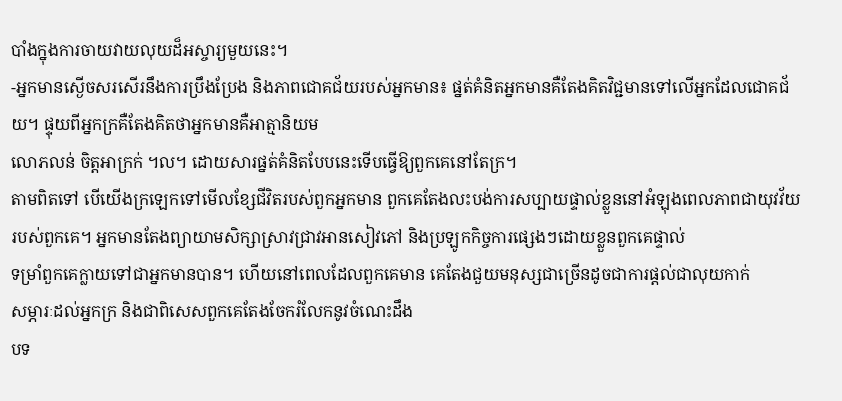បាំងក្នុងការចាយវាយលុយដ៏អស្ចារ្យមួយនេះ។
-អ្នកមានស្ងើចសរសើរនឹងការប្រឹងប្រែង និងភាពជោគជ័យរបស់អ្នកមាន៖ ផ្នត់គំនិតអ្នកមានគឺតែងគិតវិជ្ជមានទៅលើអ្នកដែលជោគជ័យ។ ផ្ទុយពីអ្នកក្រគឺតែងគិតថាអ្នកមានគឺអាត្មានិយម
លោភលន់ ចិត្តអាក្រក់ ។ល។ ដោយសារផ្នត់គំនិតបែបនេះទើបធ្វើឱ្យពួកគេនៅតែក្រ។
តាមពិតទៅ បើយើងក្រឡេកទៅមើលខ្សែជីវិតរបស់ពួកអ្នកមាន ពួកគេតែងលះបង់ការសប្បាយផ្ទាល់ខ្លួននៅអំឡុងពេលភាពជាយុវវ័យរបស់ពួកគេ។ អ្នកមានតែងព្យាយាមសិក្សាស្រាវជ្រាវអានសៀវភៅ និងប្រឡូកកិច្ចការផ្សេងៗដោយខ្លួនពួកគេផ្ទាល់
ទម្រាំពួកគេក្លាយទៅជាអ្នកមានបាន។ ហើយនៅពេលដែលពួកគេមាន គេតែងជួយមនុស្សជាច្រើនដូចជាការផ្ដល់ជាលុយកាក់
សម្ភារៈដល់អ្នកក្រ និងជាពិសេសពួកគេតែងចែករំលែកនូវចំណេះដឹង
បទ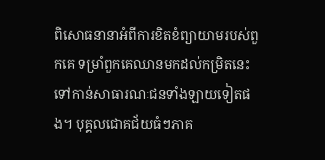ពិសោធនានាអំពីការខិតខំព្យាយាមរបស់ពួកគេ ទម្រាំពួកគេឈានមកដល់កម្រិតនេះទៅកាន់សាធារណៈជនទាំងឡាយទៀតផង។ បុគ្គលជោគជ័យធំៗភាគ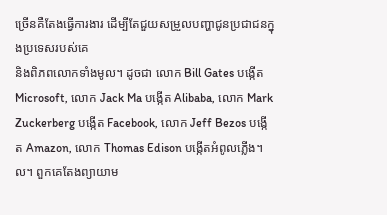ច្រើនគឺតែងធ្វើការងារ ដើម្បីតែជួយសម្រួលបញ្ហាជូនប្រជាជនក្នុងប្រទេសរបស់គេ
និងពិភពលោកទាំងមូល។ ដូចជា លោក Bill Gates បង្កើត Microsoft, លោក Jack Ma បង្កើត Alibaba, លោក Mark Zuckerberg បង្កើត Facebook, លោក Jeff Bezos បង្កើត Amazon, លោក Thomas Edison បង្កើតអំពូលភ្លើង។ល។ ពួកគេតែងព្យាយាម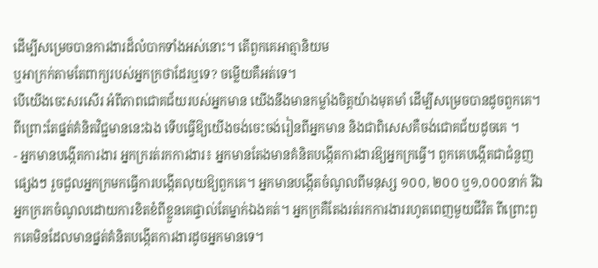ដើម្បីសម្រេចបានការងារដ៏លំបាកទាំងអស់នោះ។ តើពួកគេអាត្មានិយម
ឬអាក្រក់តាមតែពាក្យរបស់អ្នកក្រថាដែរឬទេ? ចម្លើយគឺអត់ទេ។
បើយើងចេះសរសើរ អំពីភាពជោគជ័យរបស់អ្នកមាន យើងនឹងមានកម្លាំងចិត្តយ៉ាងមុតមាំ ដើម្បីសម្រេចបានដូចពួកគេ។ ពីព្រោះតែផ្នត់គំនិតវិជ្ជមាននេះឯង ទើបធ្វើឱ្យយើងចង់ចេះចង់រៀនពីអ្នកមាន និងជាពិសេសគឺចង់ជោគជ័យដូចគេ ។
- អ្នកមានបង្កើតការងារ អ្នកក្ររត់រកការងារ៖ អ្នកមានតែងមានគំនិតបង្កើតការងារឱ្យអ្នកក្រធ្វើ។ ពួកគេបង្កើតជាជំនួញផ្សេងៗ រួចជួលអ្នកក្រមកធ្វើការបង្កើតលុយឱ្យពួកគេ។ អ្នកមានបង្កើតចំណូលពីមនុស្ស ១០០, ២០០ ឬ១,០០០នាក់ រីឯអ្នកក្ររកចំណូលដោយការខិតខំពីខ្លួនគេផ្ទាល់តែម្នាក់ឯងគត់។ អ្នកក្រគឺតែងរត់រកការងាររហូតពេញមួយជីវិត ពីព្រោះពួកគេមិនដែលមានផ្នត់គំនិតបង្កើតការងារដូចអ្នកមានទេ។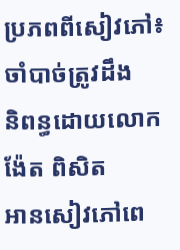ប្រភពពីសៀវភៅ៖ ចាំបាច់ត្រូវដឹង
និពន្ធដោយលោក ង៉ែត ពិសិត
អានសៀវភៅពេ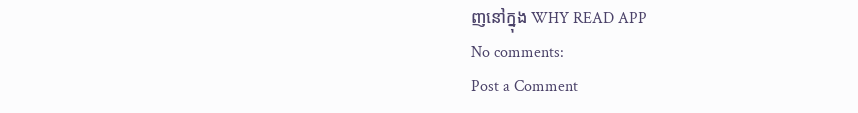ញនៅក្នុង WHY READ APP
No comments:
Post a Comment